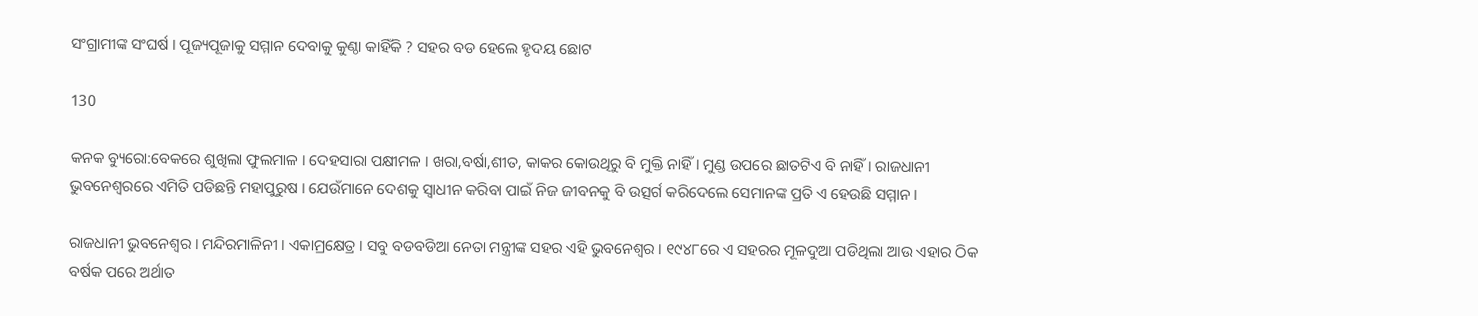ସଂଗ୍ରାମୀଙ୍କ ସଂଘର୍ଷ । ପୂଜ୍ୟପୂଜାକୁ ସମ୍ମାନ ଦେବାକୁ କୁଣ୍ଠା କାହିଁକି ? ସହର ବଡ ହେଲେ ହୃଦୟ ଛୋଟ

130

କନକ ବ୍ୟୁରୋ:ବେକରେ ଶୁଖିଲା ଫୁଲମାଳ । ଦେହସାରା ପକ୍ଷୀମଳ । ଖରା,ବର୍ଷା,ଶୀତ, କାକର କୋଉଥିରୁ ବି ମୁକ୍ତି ନାହିଁ । ମୁଣ୍ଡ ଉପରେ ଛାତଟିଏ ବି ନାହିଁ । ରାଜଧାନୀ ଭୁବନେଶ୍ୱରରେ ଏମିତି ପଡିଛନ୍ତି ମହାପୁରୁଷ । ଯେଉଁମାନେ ଦେଶକୁ ସ୍ୱାଧୀନ କରିବା ପାଇଁ ନିଜ ଜୀବନକୁ ବି ଉତ୍ସର୍ଗ କରିଦେଲେ ସେମାନଙ୍କ ପ୍ରତି ଏ ହେଉଛି ସମ୍ମାନ ।

ରାଜଧାନୀ ଭୁବନେଶ୍ୱର । ମନ୍ଦିରମାଳିନୀ । ଏକାମ୍ରକ୍ଷେତ୍ର । ସବୁ ବଡବଡିଆ ନେତା ମନ୍ତ୍ରୀଙ୍କ ସହର ଏହି ଭୁବନେଶ୍ୱର । ୧୯୪୮ରେ ଏ ସହରର ମୂଳଦୁଆ ପଡିଥିଲା ଆଉ ଏହାର ଠିକ ବର୍ଷକ ପରେ ଅର୍ଥାତ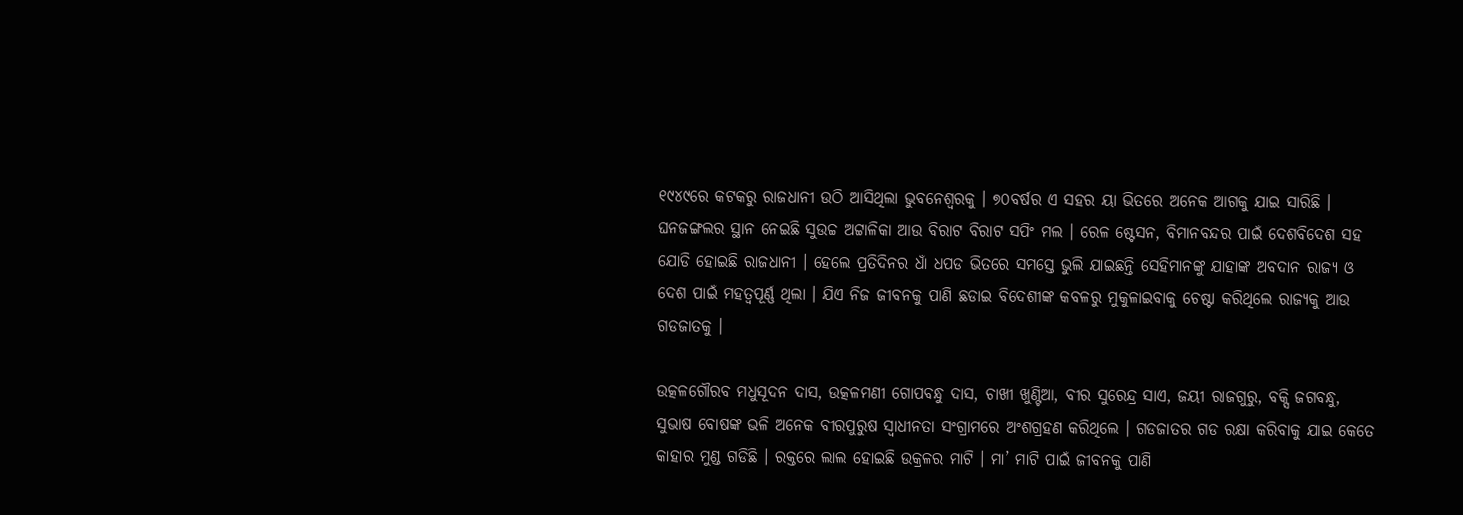୧୯୪୯ରେ କଟକରୁ ରାଜଧାନୀ ଉଠି ଆସିଥିଲା ଭୁବନେଶ୍ୱରକୁ । ୭୦ବର୍ଷର ଏ ସହର ୟା ଭିତରେ ଅନେକ ଆଗକୁ ଯାଇ ସାରିଛି । ଘନଜଙ୍ଗଲର ସ୍ଥାନ ନେଇଛି ସୁଉଚ୍ଚ ଅଟ୍ଟାଳିକା ଆଉ ବିରାଟ ବିରାଟ ସପିଂ ମଲ । ରେଳ ଷ୍ଟେସନ, ବିମାନବନ୍ଦର ପାଇଁ ଦେଶବିଦେଶ ସହ ଯୋଡି ହୋଇଛି ରାଜଧାନୀ । ହେଲେ ପ୍ରତିଦିନର ଧାଁ ଧପଡ ଭିତରେ ସମସ୍ତେ ଭୁଲି ଯାଇଛନ୍ତି ସେହିମାନଙ୍କୁ ଯାହାଙ୍କ ଅବଦାନ ରାଜ୍ୟ ଓ ଦେଶ ପାଇଁ ମହତ୍ୱପୂର୍ଣ୍ଣ ଥିଲା । ଯିଏ ନିଜ ଜୀବନକୁ ପାଣି ଛଡାଇ ବିଦେଶୀଙ୍କ କବଳରୁ ମୁକୁଳାଇବାକୁ ଚେଷ୍ଟା କରିଥିଲେ ରାଜ୍ୟକୁ ଆଉ ଗଡଜାତକୁ ।

ଉତ୍କଳଗୌରବ ମଧୁସୂଦନ ଦାସ, ଉତ୍କଳମଣୀ ଗୋପବନ୍ଧୁ ଦାସ, ଚାଖୀ ଖୁଣ୍ଟିଆ, ବୀର ସୁରେନ୍ଦ୍ର ସାଏ, ଜୟୀ ରାଜଗୁରୁ, ବକ୍ସି ଜଗବନ୍ଧୁ, ସୁଭାଷ ବୋଷଙ୍କ ଭଳି ଅନେକ ବୀରପୁରୁଷ ସ୍ୱାଧୀନତା ସଂଗ୍ରାମରେ ଅଂଶଗ୍ରହଣ କରିଥିଲେ । ଗଡଜାତର ଗଡ ରକ୍ଷା କରିବାକୁ ଯାଇ କେତେ କାହାର ମୁଣ୍ଡ ଗଡିଛି । ରକ୍ତରେ ଲାଲ ହୋଇଛି ଉକ୍ରଳର ମାଟି । ମା’ ମାଟି ପାଇଁ ଜୀବନକୁ ପାଣି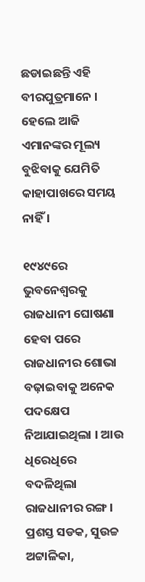ଛଡାଇଛନ୍ତି ଏହି ବୀରପୁତ୍ରମାନେ । ହେଲେ ଆଜି ଏମାନଙ୍କର ମୂଲ୍ୟ ବୁଝିବାକୁ ଯେମିତି କାହାପାଖରେ ସମୟ ନାହିଁ ।

୧୯୪୯ରେ ଭୁବନେଶ୍ୱରକୁ ରାଜଧାନୀ ଘୋଷଣା ହେବା ପରେ ରାଜଧାନୀର ଶୋଭା ବଢ଼ାଇବାକୁ ଅନେକ ପଦକ୍ଷେପ ନିଆଯାଇଥିଲା । ଆଉ ଧିରେଧିରେ ବଦଳିଥିଲା ରାଜଧାନୀର ରଙ୍ଗ । ପ୍ରଶସ୍ତ ସଡକ, ସୁଉଚ୍ଚ ଅଟ୍ଟାଳିକା,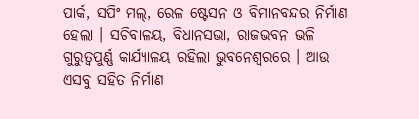ପାର୍କ, ସପିଂ ମଲ୍, ରେଳ ଷ୍ଟେସନ ଓ ବିମାନବନ୍ଦର ନିର୍ମାଣ ହେଲା । ସଚିବାଳୟ, ବିଧାନସଭା, ରାଜଭବନ ଭଳି ଗୁରୁତ୍ୱପୁର୍ଣ୍ଣ କାର୍ଯ୍ୟାଳୟ ରହିଲା ଭୁବନେଶ୍ୱରରେ । ଆଉ ଏସବୁ ସହିତ ନିର୍ମାଣ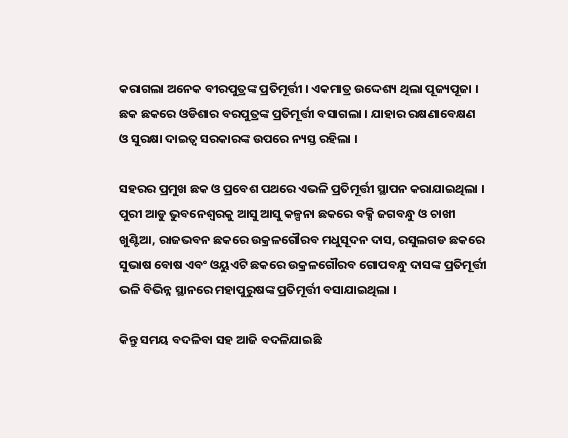କରାଗଲା ଅନେକ ବୀରପୁତ୍ରଙ୍କ ପ୍ରତିମୂର୍ତ୍ତୀ । ଏକମାତ୍ର ଉଦ୍ଦେଶ୍ୟ ଥିଲା ପୂଜ୍ୟପୂଜା । ଛକ ଛକରେ ଓଡିଶାର ବରପୁତ୍ରଙ୍କ ପ୍ରତିମୂର୍ତ୍ତୀ ବସାଗଲା । ଯାହାର ରକ୍ଷଣାବେକ୍ଷଣ ଓ ସୁରକ୍ଷା ଦାଇତ୍ୱ ସରକାରଙ୍କ ଉପରେ ନ୍ୟସ୍ତ ରହିଲା ।

ସହରର ପ୍ରମୁଖ ଛକ ଓ ପ୍ରବେଶ ପଥରେ ଏଭଳି ପ୍ରତିମୂର୍ତ୍ତୀ ସ୍ଥାପନ କରାଯାଇଥିଲା । ପୁରୀ ଆଡୁ ଭୁବନେଶ୍ୱରକୁ ଆସୁ ଆସୁ କଳ୍ପନା ଛକରେ ବକ୍ସି ଜଗବନ୍ଧୁ ଓ ଚାଖୀ ଖୁଣ୍ଟିଆ, ରାଜଭବନ ଛକରେ ଉକ୍ରଳଗୌରବ ମଧୁସୂଦନ ଦାସ, ରସୁଲଗଡ ଛକରେ ସୁଭାଷ ବୋଷ ଏବଂ ଓୟୁଏଟି ଛକରେ ଉକ୍ରଳଗୌରବ ଗୋପବନ୍ଧୁ ଦାସଙ୍କ ପ୍ରତିମୂର୍ତ୍ତୀ ଭଳି ବିଭିନ୍ନ ସ୍ଥାନରେ ମହାପୁରୁଷଙ୍କ ପ୍ରତିମୂର୍ତ୍ତୀ ବସାଯାଇଥିଲା ।

କିନ୍ତୁ ସମୟ ବଦଳିବା ସହ ଆଜି ବଦଳିଯାଇଛି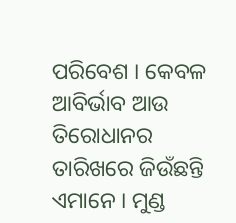ପରିବେଶ । କେବଳ ଆବିର୍ଭାବ ଆଉ ତିରୋଧାନର ତାରିଖରେ ଜିଉଁଛନ୍ତି ଏମାନେ । ମୁଣ୍ଡ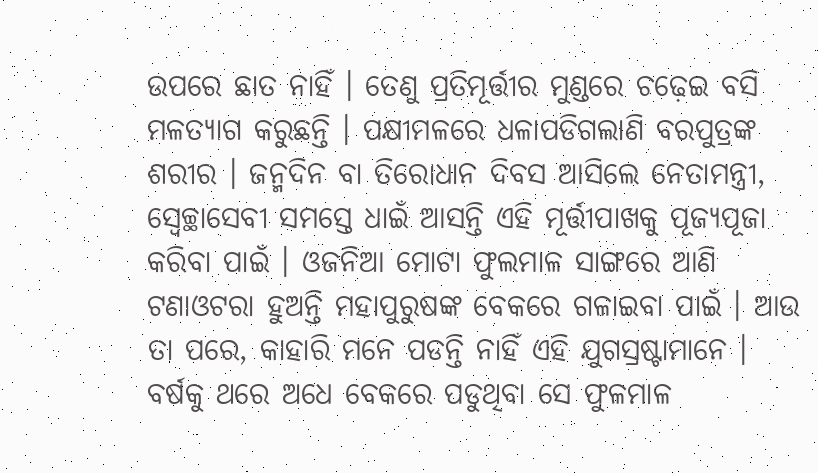ଉପରେ ଛାତ ନାହିଁ । ତେଣୁ ପ୍ରତିମୂର୍ତ୍ତୀର ମୁଣ୍ଡରେ ଚଢ଼େଇ ବସି ମଳତ୍ୟାଗ କରୁଛନ୍ତି । ପକ୍ଷୀମଳରେ ଧଳାପଡିଗଲାଣି ବରପୁତ୍ରଙ୍କ ଶରୀର । ଜନ୍ମଦିନ ବା ତିରୋଧାନ ଦିବସ ଆସିଲେ ନେତାମନ୍ତ୍ରୀ, ସ୍ୱେଚ୍ଛାସେବୀ ସମସ୍ତେ ଧାଇଁ ଆସନ୍ତି ଏହି ମୂର୍ତ୍ତୀପାଖକୁ ପୂଜ୍ୟପୂଜା କରିବା ପାଇଁ । ଓଜନିଆ ମୋଟା ଫୁଲମାଳ ସାଙ୍ଗରେ ଆଣି ଟଣାଓଟରା ହୁଅନ୍ତି ମହାପୁରୁଷଙ୍କ ବେକରେ ଗଳାଇବା ପାଇଁ । ଆଉ ତା ପରେ, କାହାରି ମନେ ପଡନ୍ତି ନାହିଁ ଏହି ଯୁଗସ୍ରଷ୍ଟାମାନେ । ବର୍ଷକୁ ଥରେ ଅଧେ ବେକରେ ପଡୁଥିବା ସେ ଫୁଳମାଳ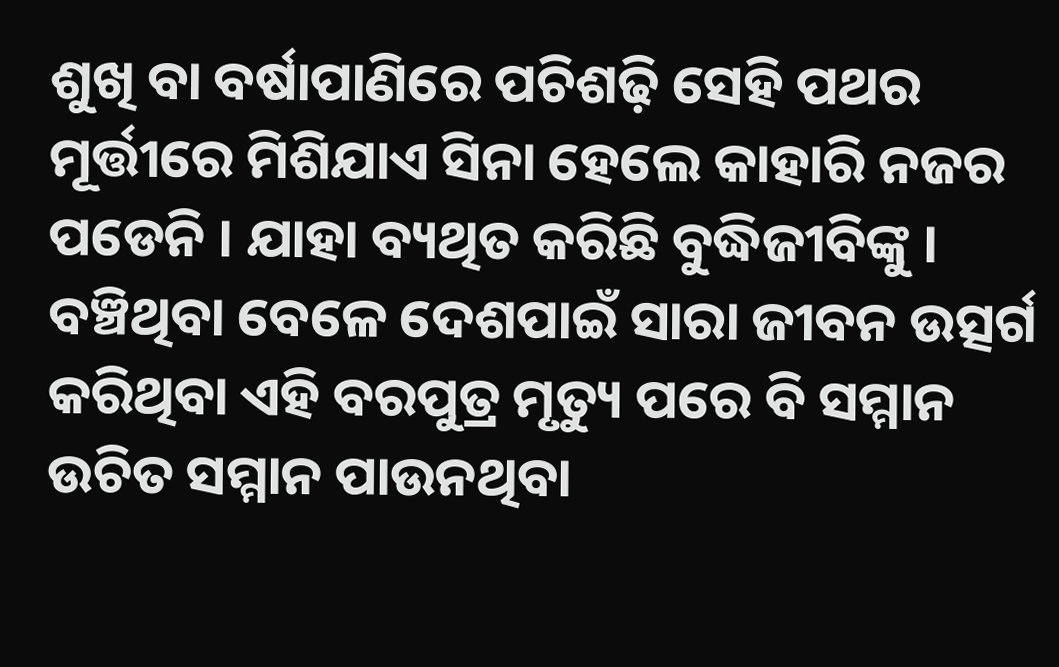ଶୁଖି ବା ବର୍ଷାପାଣିରେ ପଚିଶଢ଼ି ସେହି ପଥର ମୂର୍ତ୍ତୀରେ ମିଶିଯାଏ ସିନା ହେଲେ କାହାରି ନଜର ପଡେନି । ଯାହା ବ୍ୟଥିତ କରିଛି ବୁଦ୍ଧିଜୀବିଙ୍କୁ । ବଞ୍ଚିଥିବା ବେଳେ ଦେଶପାଇଁ ସାରା ଜୀବନ ଉତ୍ସର୍ଗ କରିଥିବା ଏହି ବରପୁତ୍ର ମୃତ୍ୟୁ ପରେ ବି ସମ୍ମାନ ଉଚିତ ସମ୍ମାନ ପାଉନଥିବା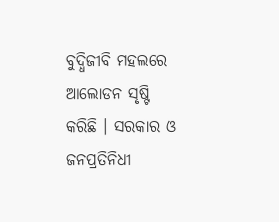ବୁଦ୍ଧିଜୀବି ମହଲରେ ଆଲୋଡନ ସୃଷ୍ଟି କରିଛି । ସରକାର ଓ ଜନପ୍ରତିନିଧୀ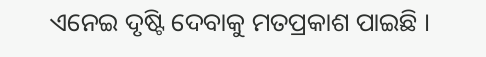ଏନେଇ ଦୃଷ୍ଟି ଦେବାକୁ ମତପ୍ରକାଶ ପାଇଛି ।